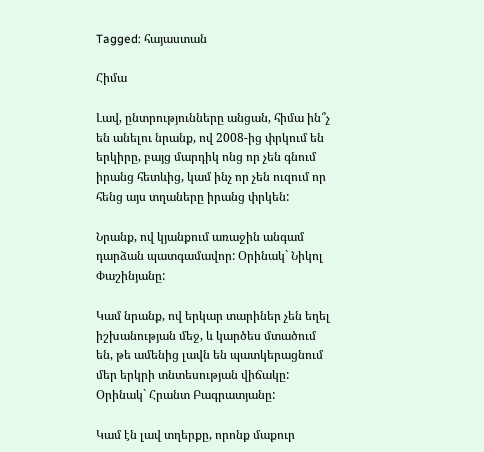Tagged: հայաստան

Հիմա

Լավ, ընտրությունները անցան, հիմա ին՞չ են անելու նրանք, ով 2008-ից փրկում են երկիրը, բայց մարդիկ ոնց որ չեն գնում իրանց հետևից, կամ ինչ որ չեն ուզում որ հենց այս տղաները իրանց փրկեն:

Նրանք, ով կյանքում առաջին անգամ դարձան պատգամավոր: Օրինակ` Նիկոլ Փաշինյանը:

Կամ նրանք, ով երկար տարիներ չեն եղել իշխանության մեջ, և կարծես մտածում են, թե ամենից լավն են պատկերացնում մեր երկրի տնտեսության վիճակը: Օրինակ` Հրանտ Բագրատյանը:

Կամ էն լավ տղերքը, որոնք մաքուր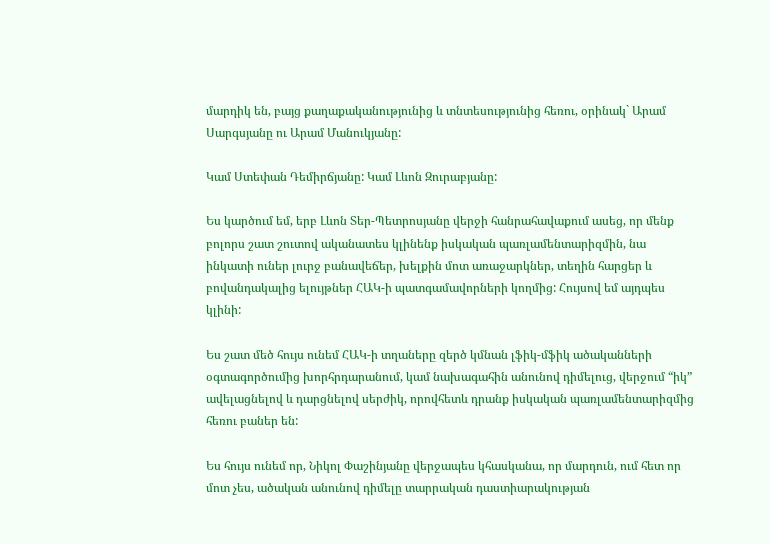մարդիկ են, բայց քաղաքականությունից և տնտեսությունից հեռու, օրինակ` Արամ Սարգսյանը ու Արամ Մանուկյանը:

Կամ Ստեփան Դեմիրճյանը: Կամ Լևոն Զուրաբյանը:

Ես կարծում եմ, երբ Լևոն Տեր-Պետրոսյանը վերջի հանրահավաքում ասեց, որ մենք բոլորս շատ շուտով ականատես կլինենք իսկական պառլամենտարիզմին, նա ինկատի ուներ լուրջ բանավեճեր, խելքին մոտ առաջարկներ, տեղին հարցեր և բովանդակալից ելույթներ ՀԱԿ-ի պատգամավորների կողմից: Հույսով եմ այդպես կլինի:

Ես շատ մեծ հույս ունեմ ՀԱԿ-ի տղաները զերծ կմնան լֆիկ-մֆիկ ածականների օգտագործումից խորհրդարանում, կամ նախագահին անունով դիմելուց, վերջում “իկ” ավելացնելով և դարցնելով սերժիկ, որովհետև դրանք իսկական պառլամենտարիզմից հեռու բաներ են:

Ես հույս ունեմ որ, Նիկոլ Փաշինյանը վերջապես կհասկանա, որ մարդուն, ում հետ որ մոտ չես, ածական անունով դիմելը տարրական դաստիարակության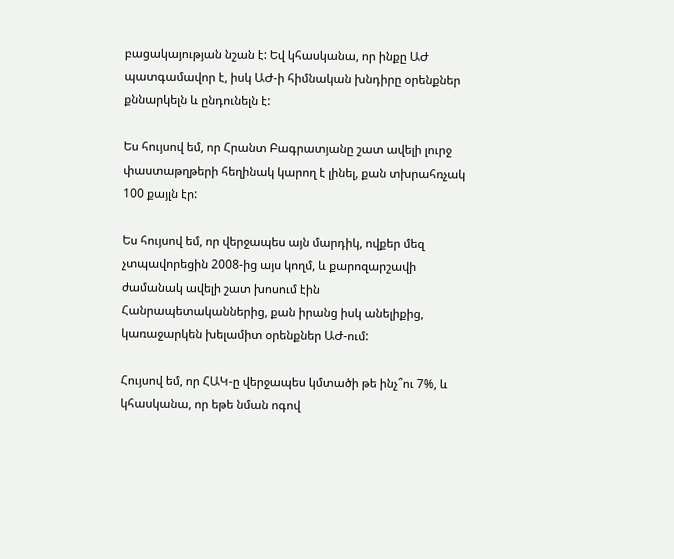բացակայության նշան է: Եվ կհասկանա, որ ինքը ԱԺ պատգամավոր է, իսկ ԱԺ-ի հիմնական խնդիրը օրենքներ քննարկելն և ընդունելն է:

Ես հույսով եմ, որ Հրանտ Բագրատյանը շատ ավելի լուրջ փաստաթղթերի հեղինակ կարող է լինել, քան տխրահռչակ 100 քայլն էր:

Ես հույսով եմ, որ վերջապես այն մարդիկ, ովքեր մեզ չտպավորեցին 2008-ից այս կողմ, և քարոզարշավի ժամանակ ավելի շատ խոսում էին Հանրապետականներից, քան իրանց իսկ անելիքից, կառաջարկեն խելամիտ օրենքներ ԱԺ-ում:

Հույսով եմ, որ ՀԱԿ-ը վերջապես կմտածի թե ինչ՞ու 7%, և կհասկանա, որ եթե նման ոգով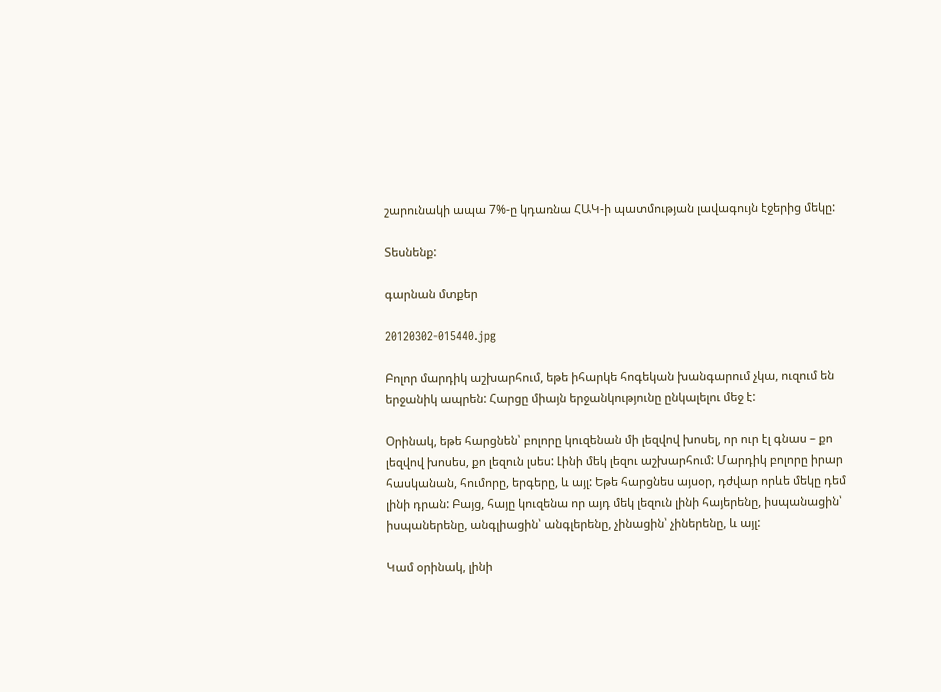շարունակի ապա 7%-ը կդառնա ՀԱԿ-ի պատմության լավագույն էջերից մեկը:

Տեսնենք:

գարնան մտքեր

20120302-015440.jpg

Բոլոր մարդիկ աշխարհում, եթե իհարկե հոգեկան խանգարում չկա, ուզում են երջանիկ ապրեն: Հարցը միայն երջանկությունը ընկալելու մեջ է:

Օրինակ, եթե հարցնեն՝ բոլորը կուզենան մի լեզվով խոսել, որ ուր էլ գնաս – քո լեզվով խոսես, քո լեզուն լսես: Լինի մեկ լեզու աշխարհում: Մարդիկ բոլորը իրար հասկանան, հումորը, երգերը, և այլ: Եթե հարցնես այսօր, դժվար որևե մեկը դեմ լինի դրան: Բայց, հայը կուզենա որ այդ մեկ լեզուն լինի հայերենը, իսպանացին՝ իսպաներենը, անգլիացին՝ անգլերենը, չինացին՝ չիներենը, և այլ:

Կամ օրինակ, լինի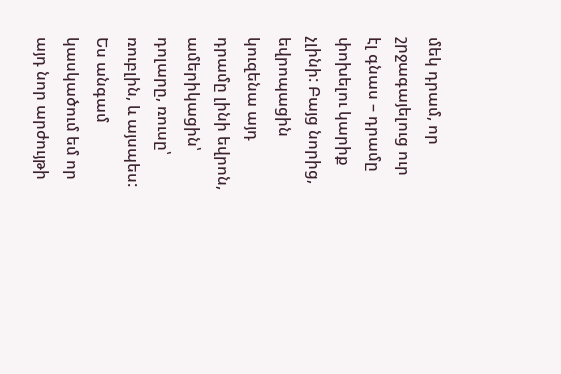մեկ դրամ, որ շրջագայելուց ուր էլ գնաս – դրամը փոխելու կարիք չլինի: Բայց նորից, եվրոպացին կուզենա այդ դրամը լինի եվրոն, ամերիկացին՝ դոլարը, ռուսը՝ ռուբլին, և այսպես: Ես անգամ կասկածում եմ որ այդ նոր արժույթի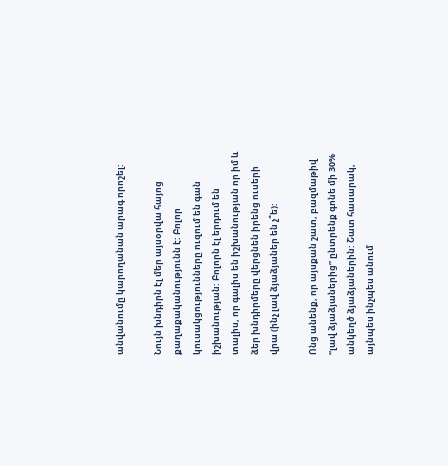անվանումը կարողանան արագ որոշել:

Նույն խնդիրն էլ մեր այսօրվա հայոց քաղաքականությունն է: Բոլոր կուսակցությունները ուզում են գան իշխանության: Բոլորն էլ երդում են տալիս, որ գալիս են իշխանության որ իմ և ձեր խնդիրմերը վերցնեն իրենց ուսերի վրա (ինչ լավ ձյաձյաներ են չ՞ե):

Ոնց անենք, որ այսքան շատ, բազմաթիվ “լավ ձյաձյաներից” ընտրենք գոնե մի 30% անկեղծ ձյաձյաներին: Շատ հասարակ, այնպես ինչպես անում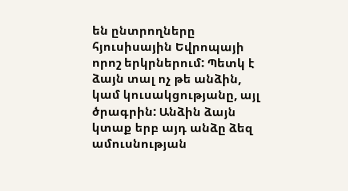են ընտրողները հյուսիսային Եվրոպայի որոշ երկրներում: Պետկ է ձայն տալ ոչ թե անձին, կամ կուսակցությանը, այլ ծրագրին: Անձին ձայն կտաք երբ այդ անձը ձեզ ամուսնության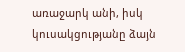առաջարկ անի, իսկ կուսակցությանը ձայն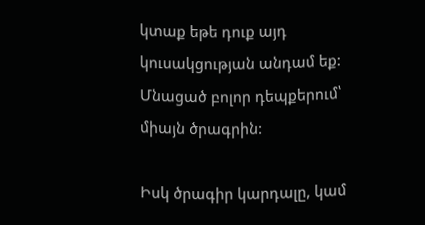կտաք եթե դուք այդ կուսակցության անդամ եք: Մնացած բոլոր դեպքերում՝ միայն ծրագրին:

Իսկ ծրագիր կարդալը, կամ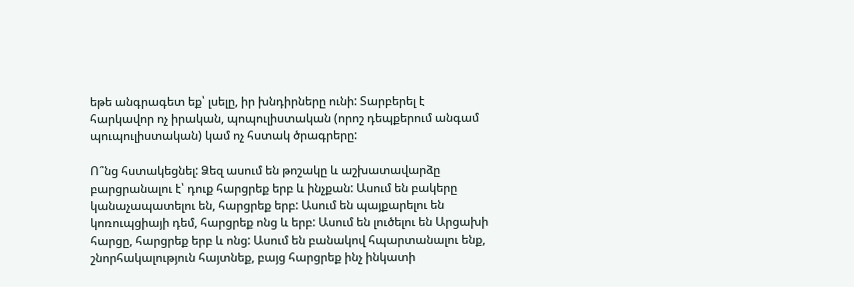եթե անգրագետ եք՝ լսելը, իր խնդիրները ունի: Տարբերել է հարկավոր ոչ իրական, պոպուլիստական (որոշ դեպքերում անգամ պուպուլիստական) կամ ոչ հստակ ծրագրերը:

Ո՞նց հստակեցնել: Ձեզ ասում են թոշակը և աշխատավարձը բարցրանալու է՝ դուք հարցրեք երբ և ինչքան: Ասում են բակերը կանաչապատելու են, հարցրեք երբ: Ասում են պայքարելու են կոռուպցիայի դեմ, հարցրեք ոնց և երբ: Ասում են լուծելու են Արցախի հարցը, հարցրեք երբ և ոնց: Ասում են բանակով հպարտանալու ենք, շնորհակալություն հայտնեք, բայց հարցրեք ինչ ինկատի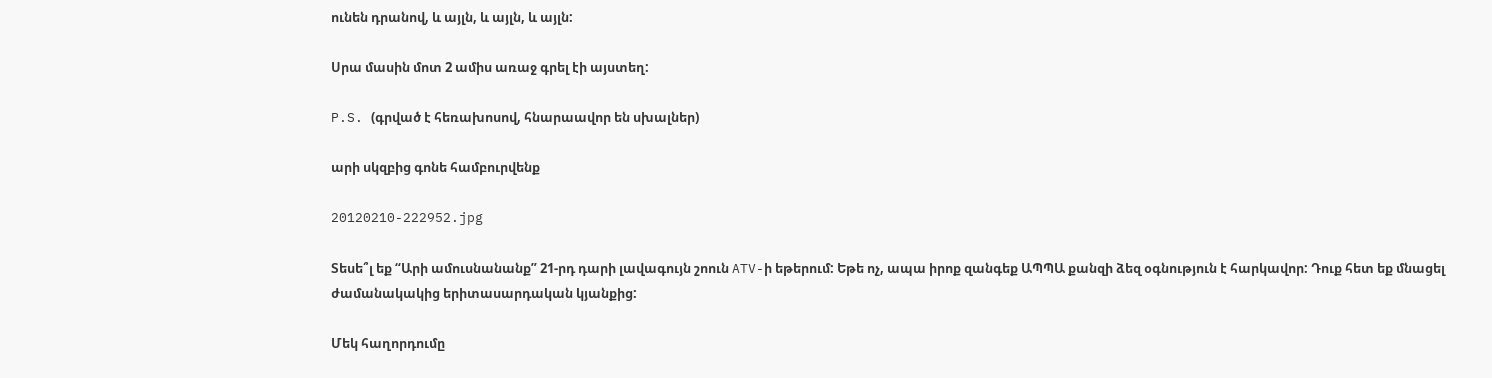ունեն դրանով, և այլն, և այլն, և այլն:

Սրա մասին մոտ 2 ամիս առաջ գրել էի այստեղ:

P.S. (գրված է հեռախոսով, հնարաավոր են սխալներ)

արի սկզբից գոնե համբուրվենք

20120210-222952.jpg

Տեսե՞լ եք “Արի ամուսնանանք” 21-րդ դարի լավագույն շոուն ATV-ի եթերում: Եթե ոչ, ապա իրոք զանգեք ԱՊՊԱ քանզի ձեզ օգնություն է հարկավոր: Դուք հետ եք մնացել ժամանակակից երիտասարդական կյանքից:

Մեկ հաղորդումը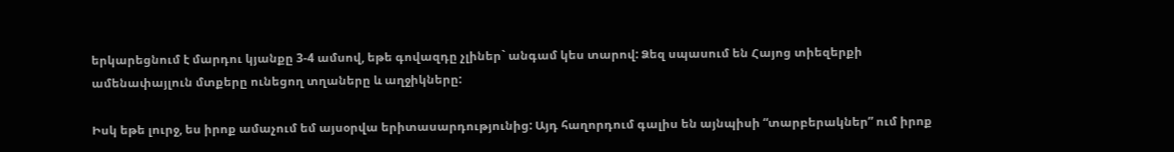երկարեցնում է մարդու կյանքը 3-4 ամսով, եթե գովազդը չլիներ` անգամ կես տարով: Ձեզ սպասում են Հայոց տիեզերքի ամենափայլուն մտքերը ունեցող տղաները և աղջիկները:

Իսկ եթե լուրջ, ես իրոք ամաչում եմ այսօրվա երիտասարդությունից: Այդ հաղորդում գալիս են այնպիսի “տարբերակներ” ում իրոք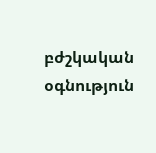բժշկական օգնություն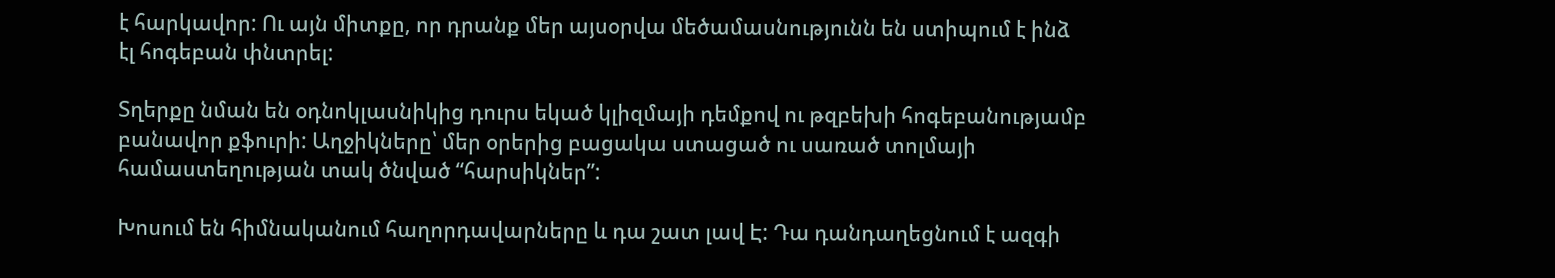է հարկավոր: Ու այն միտքը, որ դրանք մեր այսօրվա մեծամասնությունն են ստիպում է ինձ էլ հոգեբան փնտրել:

Տղերքը նման են օդնոկլասնիկից դուրս եկած կլիզմայի դեմքով ու թզբեխի հոգեբանությամբ բանավոր քֆուրի: Աղջիկները՝ մեր օրերից բացակա ստացած ու սառած տոլմայի համաստեղության տակ ծնված “հարսիկներ”:

Խոսում են հիմնականում հաղորդավարները և դա շատ լավ Է: Դա դանդաղեցնում է ազգի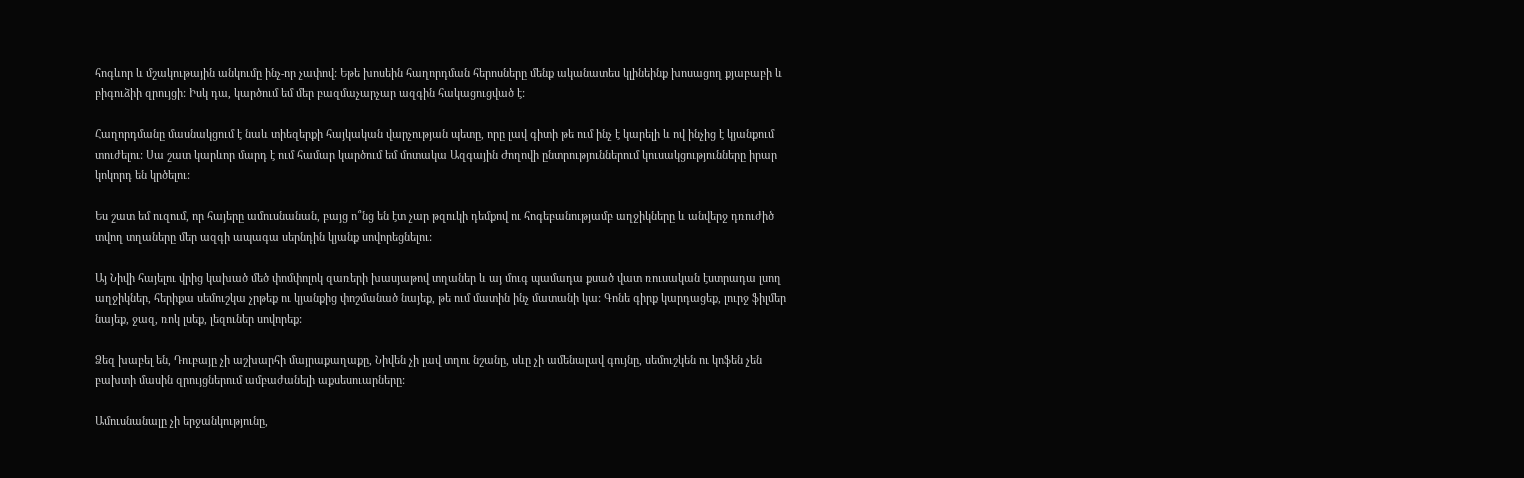հոգևոր և մշակութային անկումը ինչ-որ չափով: Եթե խոսեին հաղորդման հերոսները մենք ականատես կլինեինք խոսացող քյաբաբի և բիգուձիի զրույցի: Իսկ դա, կարծում եմ մեր բազմաչարչար ազգին հակացուցված է:

Հաղորդմանը մասնակցում է նաև տիեզերքի հայկական վարչության պետը, որը լավ գիտի թե ում ինչ է կարելի և ով ինչից է կյանքում տուժելու: Սա շատ կարևոր մարդ է ում համար կարծում եմ մոտակա Ազգային Ժողովի ընտրություններում կուսակցությունները իրար կոկորդ են կրծելու:

Ես շատ եմ ուզում, որ հայերը ամուսնանան, բայց ո՞նց են էտ չար թզուկի դեմքով ու հոգեբանությամբ աղջիկները և անվերջ դռուժիծ տվող տղաները մեր ազգի ապագա սերնդին կյանք սովորեցնելու:

Այ Նիվի հայելու վրից կախած մեծ փոմփոլոկ զառերի խասյաթով տղաներ և այ մուգ պամադա քսած վատ ռուսական էստրադա լսող աղջիկներ, հերիքա սեմուշկա չրթեք ու կյանքից փոշմանած նայեք, թե ում մատին ինչ մատանի կա: Գոնե գիրք կարդացեք, լուրջ ֆիլմեր նայեք, ջազ, ռոկ լսեք, լեզուներ սովորեք:

Ձեզ խաբել են, Դուբայը չի աշխարհի մայրաքաղաքը, Նիվեն չի լավ տղու նշանը, սևը չի ամենալավ գույնը, սեմուշկեն ու կոֆեն չեն բախտի մասին զրույցներում ամբաժանելի աքսեսուարները:

Ամուսնանալը չի երջանկությունը,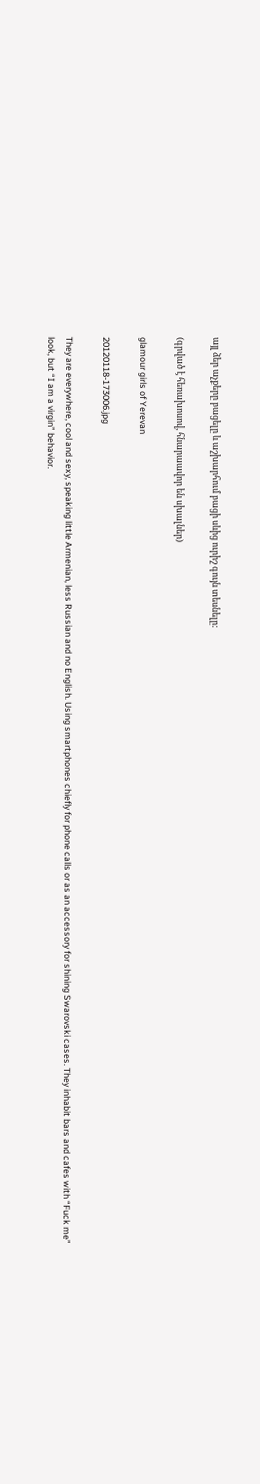այլ ձեր աչքերը բացելը և աշխարհում բացի սևից ուրիշ գույն տեսնելը:

(գրված է հեռախոսով, հնարաավոր են սխալներ)

glamour girls of Yerevan

20120118-173006.jpg

They are everywhere, cool and sexy, speaking little Armenian, less Russian and no English. Using smartphones chiefly for phone calls or as an accessory for shining Swarovski cases. They inhabit bars and cafes with “Fuck me” look, but “I am a virgin” behavior.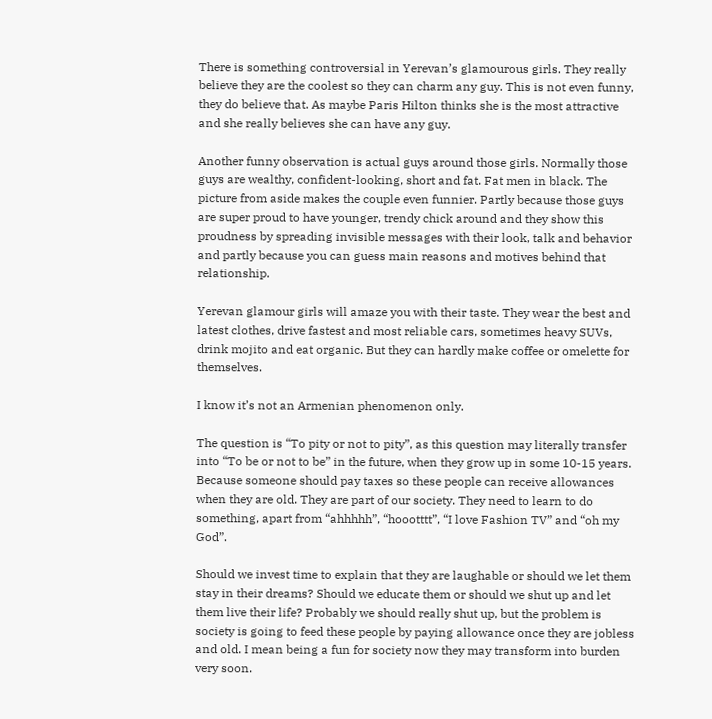There is something controversial in Yerevan’s glamourous girls. They really believe they are the coolest so they can charm any guy. This is not even funny, they do believe that. As maybe Paris Hilton thinks she is the most attractive and she really believes she can have any guy.

Another funny observation is actual guys around those girls. Normally those guys are wealthy, confident-looking, short and fat. Fat men in black. The picture from aside makes the couple even funnier. Partly because those guys are super proud to have younger, trendy chick around and they show this proudness by spreading invisible messages with their look, talk and behavior and partly because you can guess main reasons and motives behind that relationship.

Yerevan glamour girls will amaze you with their taste. They wear the best and latest clothes, drive fastest and most reliable cars, sometimes heavy SUVs, drink mojito and eat organic. But they can hardly make coffee or omelette for themselves.

I know it’s not an Armenian phenomenon only.

The question is “To pity or not to pity”, as this question may literally transfer into “To be or not to be” in the future, when they grow up in some 10-15 years. Because someone should pay taxes so these people can receive allowances when they are old. They are part of our society. They need to learn to do something, apart from “ahhhhh”, “hoootttt”, “I love Fashion TV” and “oh my God”.

Should we invest time to explain that they are laughable or should we let them stay in their dreams? Should we educate them or should we shut up and let them live their life? Probably we should really shut up, but the problem is society is going to feed these people by paying allowance once they are jobless and old. I mean being a fun for society now they may transform into burden very soon.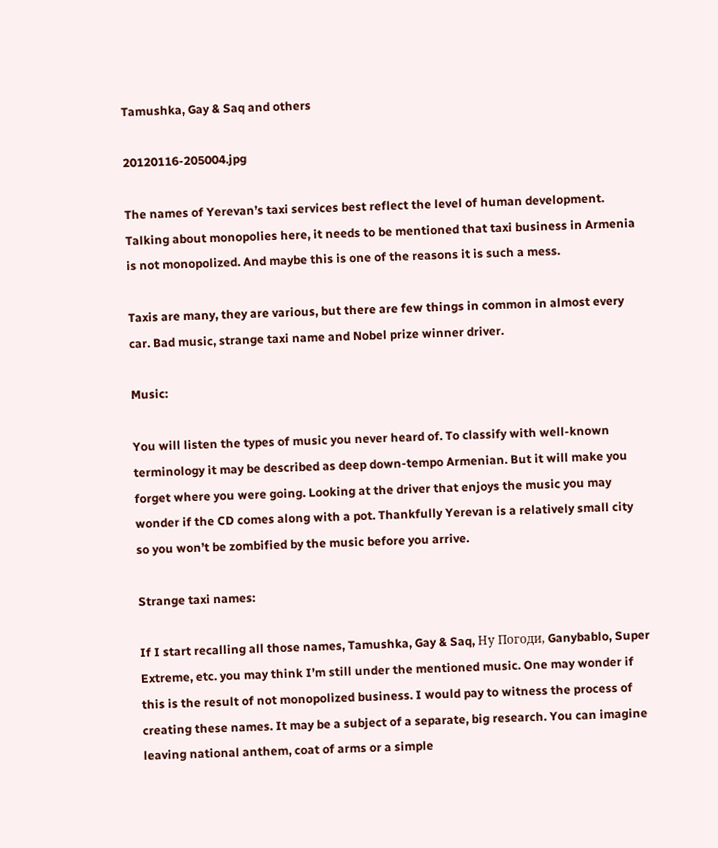Tamushka, Gay & Saq and others

20120116-205004.jpg

The names of Yerevan’s taxi services best reflect the level of human development. Talking about monopolies here, it needs to be mentioned that taxi business in Armenia is not monopolized. And maybe this is one of the reasons it is such a mess.

Taxis are many, they are various, but there are few things in common in almost every car. Bad music, strange taxi name and Nobel prize winner driver.

Music:

You will listen the types of music you never heard of. To classify with well-known terminology it may be described as deep down-tempo Armenian. But it will make you forget where you were going. Looking at the driver that enjoys the music you may wonder if the CD comes along with a pot. Thankfully Yerevan is a relatively small city so you won’t be zombified by the music before you arrive.

Strange taxi names:

If I start recalling all those names, Tamushka, Gay & Saq, Ну Погоди, Ganybablo, Super Extreme, etc. you may think I’m still under the mentioned music. One may wonder if this is the result of not monopolized business. I would pay to witness the process of creating these names. It may be a subject of a separate, big research. You can imagine leaving national anthem, coat of arms or a simple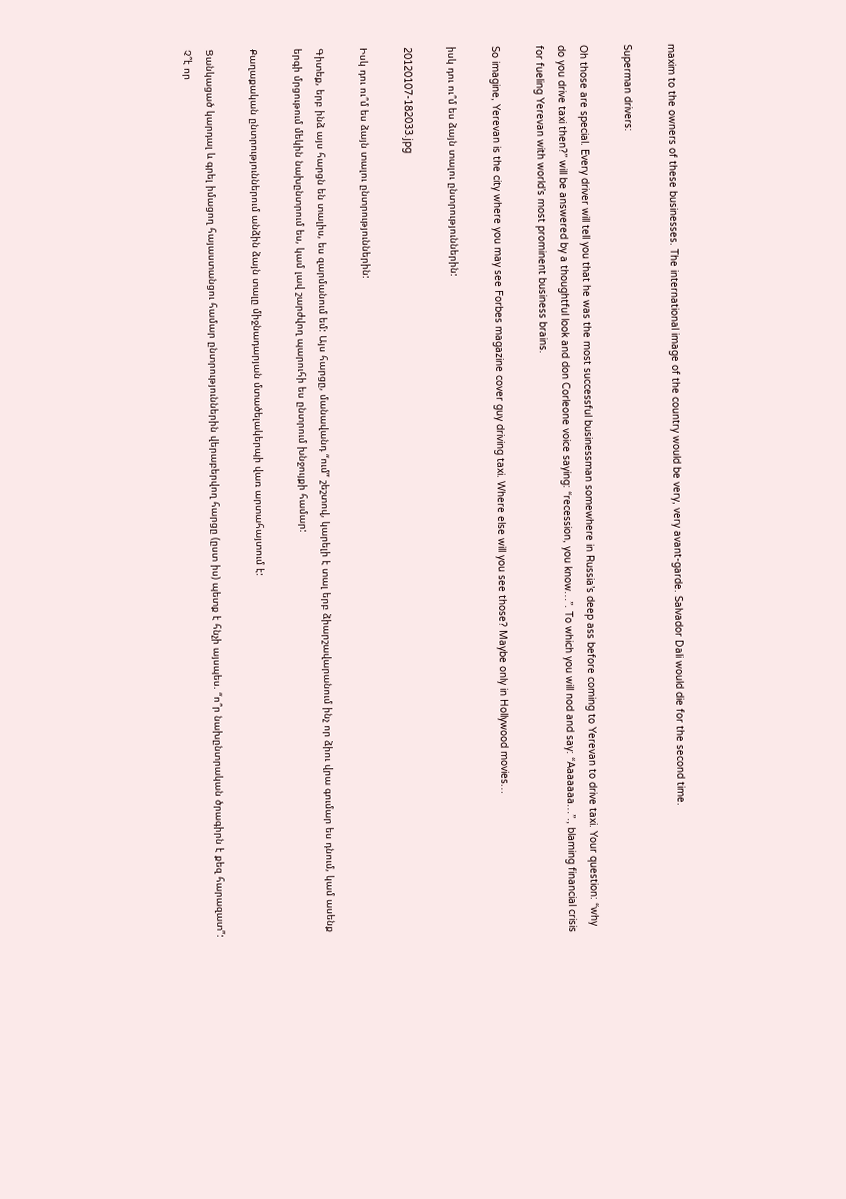maxim to the owners of these businesses. The international image of the country would be very, very avant-garde. Salvador Dali would die for the second time.

Superman drivers:

Oh those are special. Every driver will tell you that he was the most successful businessman somewhere in Russia’s deep ass before coming to Yerevan to drive taxi. Your question: “why do you drive taxi then?” will be answered by a thoughtful look and don Corleone voice saying: “recession, you know…”. To which you will nod and say: “Aaaaaaa…”., blaming financial crisis for fueling Yerevan with world’s most prominent business brains.

So imagine, Yerevan is the city where you may see Forbes magazine cover guy driving taxi. Where else will you see those? Maybe only in Hollywood movies…

իսկ դու ու՞մ ես ձայն տալու ընտրություններին:

20120107-182033.jpg

Իսկ դու ու՞մ ես ձայն տալու ընտրություններին:

Գիտեք, երբ ինձ այս հարցն են տալիս, ես զարմանում եմ: Այս հարցը, մանավանդ “ում” շեշտով, կարելի է տալ երբ ձիարշավարանում ինչ որ ձիու վրա գումար ես դնում, կամ ասենք երգի մրցութում մեկին նախընտրում ես, կամ լավ շարժվող պարուհի ես ընտրում խնջույքի համար:

Քաղաքական ընտրություններում անձին ձայն տալը միջնադարյան մտածելակերպի վառ արտահայտում է:

Ցանկացած կարդալ և գրել իմացող հայաստանցու համար ընտրություններին վերաբերվող հարցը (ըստ իս) պետք է հնչի այսպես. “ո՞ր նախընտրական ծրագիրն է քեզ հարազատ”: Չ՞է որ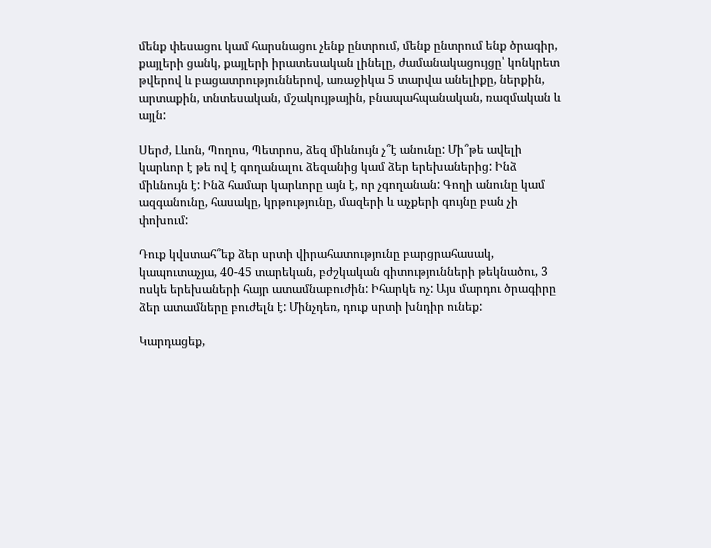մենք փեսացու կամ հարսնացու չենք ընտրում, մենք ընտրում ենք ծրագիր, քայլերի ցանկ, քայլերի իրատեսական լինելը, ժամանակացույցը՝ կոնկրետ թվերով և բացատրություններով, առաջիկա 5 տարվա անելիքը, ներքին, արտաքին, տնտեսական, մշակույթային, բնապահպանական, ռազմական և այլն:

Սերժ, Լևոն, Պողոս, Պետրոս, ձեզ միևնույն չ՞է անունը: Մի՞թե ավելի կարևոր է թե ով է գողանալու ձեզանից կամ ձեր երեխաներից: Ինձ միևնույն է: Ինձ համար կարևորը այն է, որ չգողանան: Գողի անունը կամ ազգանունը, հասակը, կրթությունը, մազերի և աչքերի գույնը բան չի փոխում:

Դուք կվստահ՞եք ձեր սրտի վիրահատությունը բարցրահասակ, կապուտաչյա, 40-45 տարեկան, բժշկական գիտությունների թեկնածու, 3 ոսկե երեխաների հայր ատամնաբուժին: Իհարկե ոչ: Այս մարդու ծրագիրը ձեր ատամները բուժելն է: Մինչդեռ, դուք սրտի խնդիր ունեք:

Կարդացեք,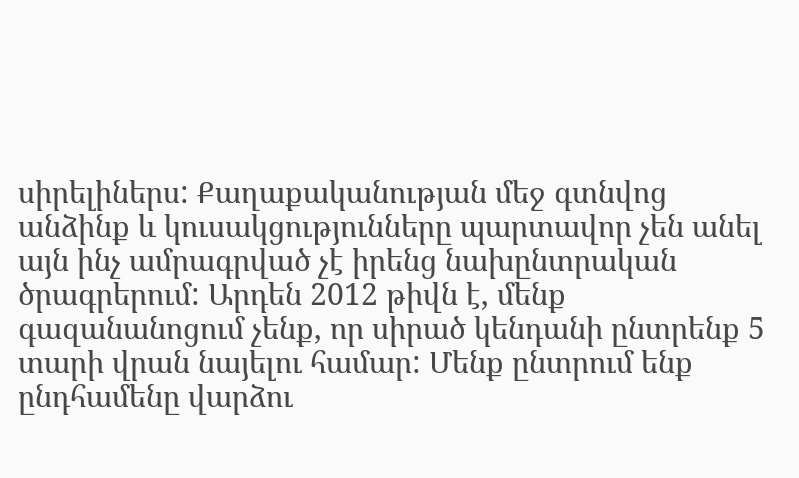սիրելիներս: Քաղաքականության մեջ գտնվոց անձինք և կուսակցությունները պարտավոր չեն անել այն ինչ ամրագրված չէ իրենց նախընտրական ծրագրերում: Արդեն 2012 թիվն է, մենք գազանանոցում չենք, որ սիրած կենդանի ընտրենք 5 տարի վրան նայելու համար: Մենք ընտրում ենք ընդհամենը վարձու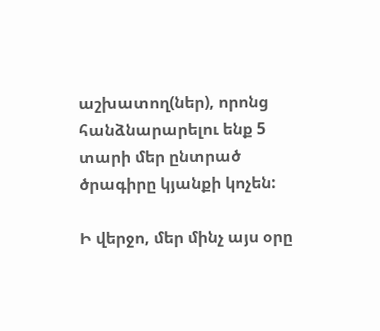աշխատող(ներ), որոնց հանձնարարելու ենք 5 տարի մեր ընտրած ծրագիրը կյանքի կոչեն:

Ի վերջո, մեր մինչ այս օրը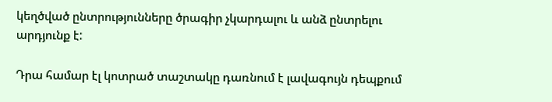կեղծված ընտրությունները ծրագիր չկարդալու և անձ ընտրելու արդյունք է:

Դրա համար էլ կոտրած տաշտակը դառնում է լավագույն դեպքում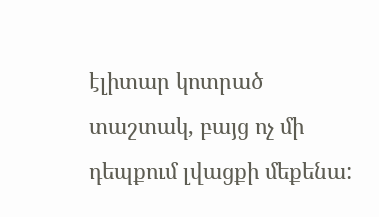էլիտար կոտրած տաշտակ, բայց ոչ մի դեպքում լվացքի մեքենա: